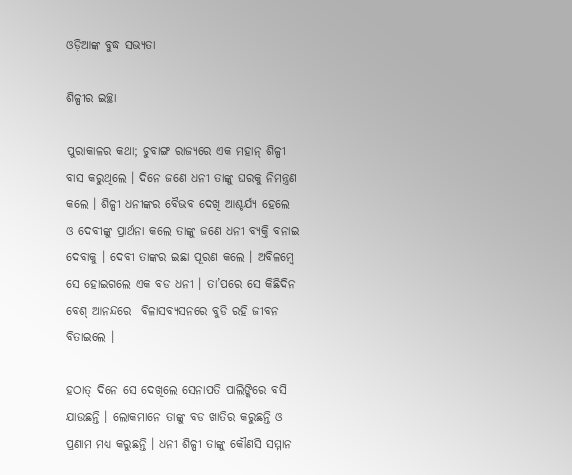ଓଡ଼ିଆଙ୍କ ବୁଦ୍ଧ ସଭ୍ୟତା

ଶିଳ୍ପୀର ଇଚ୍ଛା

ପୁରାକାଳର କଥା; ଚୁବାଙ୍ଗ ରାଜ୍ୟରେ ଏକ ମହାନ୍ ଶିଳ୍ପୀ ବାସ କରୁଥିଲେ । ଦିନେ ଜଣେ ଧନୀ ତାଙ୍କୁ ଘରକୁ ନିମନ୍ତ୍ରଣ କଲେ । ଶିଳ୍ପୀ ଧନୀଙ୍କର ବୈଭବ ଦେଖି ଆଶ୍ଚର୍ଯ୍ୟ ହେଲେ ଓ ଦେବୀଙ୍କୁ ପ୍ରାର୍ଥନା କଲେ ତାଙ୍କୁ ଜଣେ ଧନୀ ବ୍ୟକ୍ତି ବନାଇ ଦେବାକୁ । ଦେବୀ ତାଙ୍କର ଇଛା ପୂରଣ କଲେ । ଅବିଳମ୍ବେ ସେ ହୋଇଗଲେ ଏକ ବଡ ଧନୀ । ତା’ପରେ ସେ କିଛିଦିନ ବେଶ୍ ଆନନ୍ଦରେ  ବିଳାସବ୍ୟସନରେ ବୁଡି ରହି ଜୀବନ ବିତାଇଲେ ।

ହଠାତ୍ ଦିନେ ସେ ଦେଖିଲେ ସେନାପତି ପାଲିଙ୍କିରେ ବସି ଯାଉଛନ୍ତି । ଲୋକମାନେ ତାଙ୍କୁ ବଡ ଖାତିର କରୁଛନ୍ତି ଓ ପ୍ରଣାମ ମଧ୍ୟ କରୁଛନ୍ତି । ଧନୀ ଶିଳ୍ପୀ ତାଙ୍କୁ କୌଣସି ସମ୍ମାନ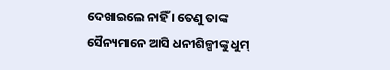ଦେଖାଇଲେ ନାହିଁ । ତେଣୁ ତାଙ୍କ ସୈନ୍ୟମାନେ ଆସି ଧନୀଶିଳ୍ପୀଙ୍କୁ ଧୁମ୍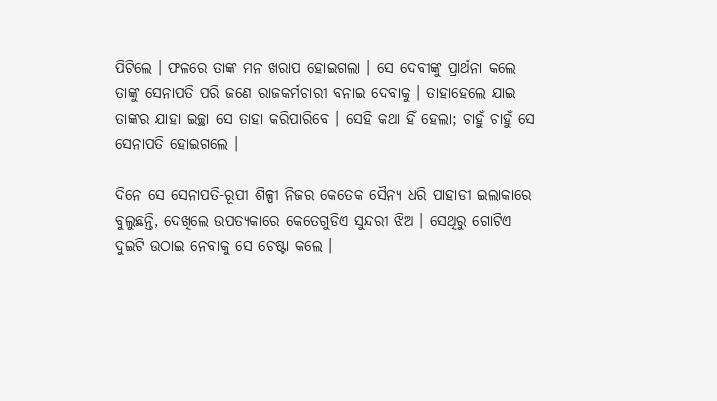ପିଟିଲେ । ଫଳରେ ତାଙ୍କ ମନ ଖରାପ ହୋଇଗଲା । ସେ ଦେବୀଙ୍କୁ ପ୍ରାର୍ଥନା କଲେ ତାଙ୍କୁ ସେନାପତି ପରି ଜଣେ ରାଜକର୍ମଚାରୀ ବନାଇ ଦେବାକୁ । ତାହାହେଲେ ଯାଇ ତାଙ୍କର ଯାହା ଇଚ୍ଛା ସେ ତାହା କରିପାରିବେ । ସେହି କଥା ହିଁ ହେଲା; ଚାହୁଁ ଚାହୁଁ ସେ ସେନାପତି ହୋଇଗଲେ ।

ଦିନେ ସେ ସେନାପତି-ରୂପୀ ଶିଳ୍ପୀ ନିଜର କେତେକ ସୈନ୍ୟ ଧରି ପାହାଡୀ ଇଲାକାରେ ବୁଲୁଛନ୍ତି, ଦେଖିଲେ ଉପତ୍ୟକାରେ କେତେଗୁଡିଏ ସୁନ୍ଦରୀ ଝିଅ । ସେଥିରୁ ଗୋଟିଏ ଦୁଇଟି ଉଠାଇ ନେବାକୁ ସେ ଚେଷ୍ଟା କଲେ ।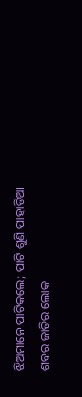ଝିଅମାନେ ପାଟିକଲେ; ପାଟି ଶୁଣି ପାହାଡିଆ ଶବର ଜାତିର ଲୋକ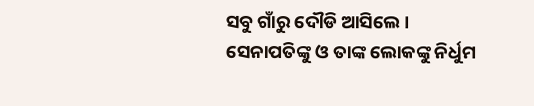ସବୁ ଗାଁରୁ ଦୌଡି ଆସିଲେ । ସେନାପତିଙ୍କୁ ଓ ତାଙ୍କ ଲୋକଙ୍କୁ ନିର୍ଧୁମ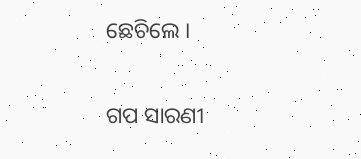ଛେଚିଲେ ।


ଗପ ସାରଣୀ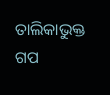ତାଲିକାଭୁକ୍ତ ଗପ